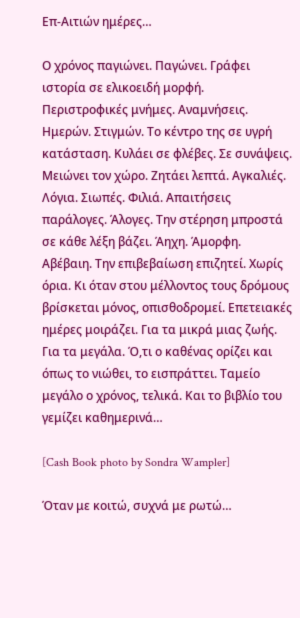Επ-Αιτιών ημέρες…

Ο χρόνος παγιώνει. Παγώνει. Γράφει ιστορία σε ελικοειδή μορφή. Περιστροφικές μνήμες. Αναμνήσεις. Ημερών. Στιγμών. Το κέντρο της σε υγρή κατάσταση. Κυλάει σε φλέβες. Σε συνάψεις. Μειώνει τον χώρο. Ζητάει λεπτά. Αγκαλιές. Λόγια. Σιωπές. Φιλιά. Απαιτήσεις παράλογες. Άλογες. Την στέρηση μπροστά σε κάθε λέξη βάζει. Άηχη. Άμορφη. Αβέβαιη. Την επιβεβαίωση επιζητεί. Χωρίς όρια. Κι όταν στου μέλλοντος τους δρόμους βρίσκεται μόνος, οπισθοδρομεί. Επετειακές ημέρες μοιράζει. Για τα μικρά μιας ζωής. Για τα μεγάλα. Ό,τι ο καθένας ορίζει και όπως το νιώθει, το εισπράττει. Ταμείο μεγάλο ο χρόνος, τελικά. Και το βιβλίο του γεμίζει καθημερινά…

[Cash Book photo by Sondra Wampler]

Όταν με κοιτώ, συχνά με ρωτώ…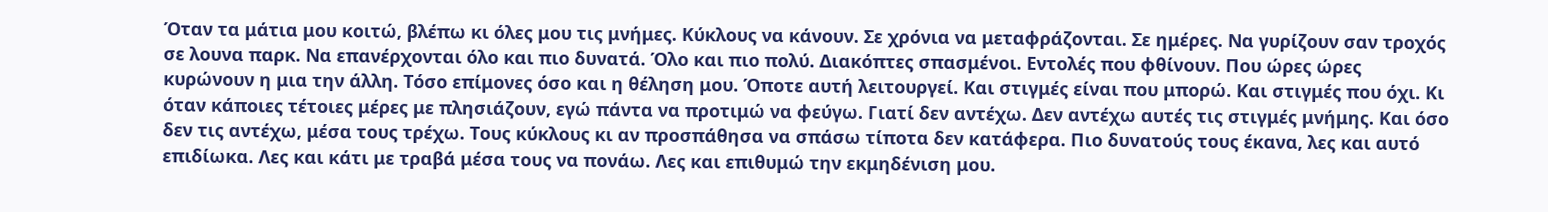Όταν τα μάτια μου κοιτώ, βλέπω κι όλες μου τις μνήμες. Κύκλους να κάνουν. Σε χρόνια να μεταφράζονται. Σε ημέρες. Να γυρίζουν σαν τροχός σε λουνα παρκ. Να επανέρχονται όλο και πιο δυνατά. Όλο και πιο πολύ. Διακόπτες σπασμένοι. Εντολές που φθίνουν. Που ώρες ώρες κυρώνουν η μια την άλλη. Τόσο επίμονες όσο και η θέληση μου. Όποτε αυτή λειτουργεί. Και στιγμές είναι που μπορώ. Και στιγμές που όχι. Κι όταν κάποιες τέτοιες μέρες με πλησιάζουν, εγώ πάντα να προτιμώ να φεύγω. Γιατί δεν αντέχω. Δεν αντέχω αυτές τις στιγμές μνήμης. Και όσο δεν τις αντέχω, μέσα τους τρέχω. Τους κύκλους κι αν προσπάθησα να σπάσω τίποτα δεν κατάφερα. Πιο δυνατούς τους έκανα, λες και αυτό επιδίωκα. Λες και κάτι με τραβά μέσα τους να πονάω. Λες και επιθυμώ την εκμηδένιση μου.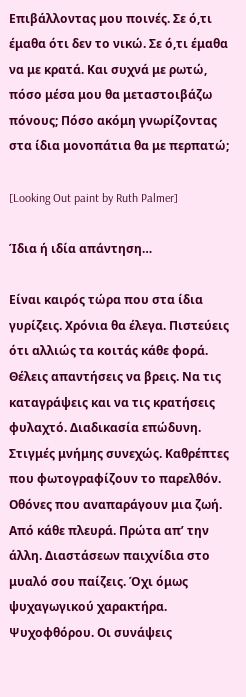Επιβάλλοντας μου ποινές. Σε ό,τι έμαθα ότι δεν το νικώ. Σε ό,τι έμαθα να με κρατά. Και συχνά με ρωτώ, πόσο μέσα μου θα μεταστοιβάζω πόνους; Πόσο ακόμη γνωρίζοντας στα ίδια μονοπάτια θα με περπατώ;

[Looking Out paint by Ruth Palmer]

Ίδια ή ιδία απάντηση…

Είναι καιρός τώρα που στα ίδια γυρίζεις. Χρόνια θα έλεγα. Πιστεύεις ότι αλλιώς τα κοιτάς κάθε φορά. Θέλεις απαντήσεις να βρεις. Να τις καταγράψεις και να τις κρατήσεις φυλαχτό. Διαδικασία επώδυνη. Στιγμές μνήμης συνεχώς. Καθρέπτες που φωτογραφίζουν το παρελθόν. Οθόνες που αναπαράγουν μια ζωή. Από κάθε πλευρά. Πρώτα απ’ την άλλη. Διαστάσεων παιχνίδια στο μυαλό σου παίζεις. Όχι όμως ψυχαγωγικού χαρακτήρα. Ψυχοφθόρου. Οι συνάψεις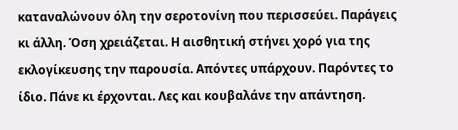καταναλώνουν όλη την σεροτονίνη που περισσεύει. Παράγεις κι άλλη. Όση χρειάζεται. Η αισθητική στήνει χορό για της εκλογίκευσης την παρουσία. Απόντες υπάρχουν. Παρόντες το ίδιο. Πάνε κι έρχονται. Λες και κουβαλάνε την απάντηση.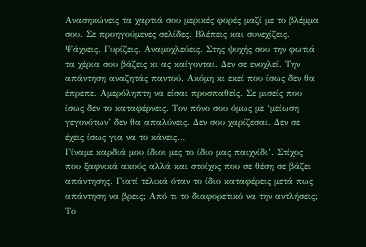Ανασηκώνεις τα χαρτιά σου μερικές φορές μαζί με το βλέμμα σου. Σε προηγούμενες σελίδες. Βλέπεις και συνεχίζεις. Ψάχνεις. Γυρίζεις. Αναμοχλεύεις. Στης ψυχής σου την φωτιά τα χέρια σου βάζεις κι ας καίγονται. Δεν σε ενοχλεί. Την απάντηση αναζητάς παντού. Ακόμη κι εκεί που ίσως δεν θα έπρεπε. Αμερόληπτη να είσαι προσπαθείς. Σε μισείς που ίσως δεν το καταφέρνεις. Τον πόνο σου όμως με ‘μείωση γεγονότων’ δεν θα απαλύνεις. Δεν σου χαρίζεσαι. Δεν σε έχεις ίσως για να το κάνεις…
Γίναμε καρδιά μου ίδιοι μες το ίδιο μας παιχνίδι’. Στίχος που ξαφνικά ακούς αλλά και στοίχος που σε θέση σε βάζει απάντησης. Γιατί τελικά όταν το ίδιο καταφέρεις μετά πως απάντηση να βρεις; Από τι το διαφορετικό να την αντλήσεις; Το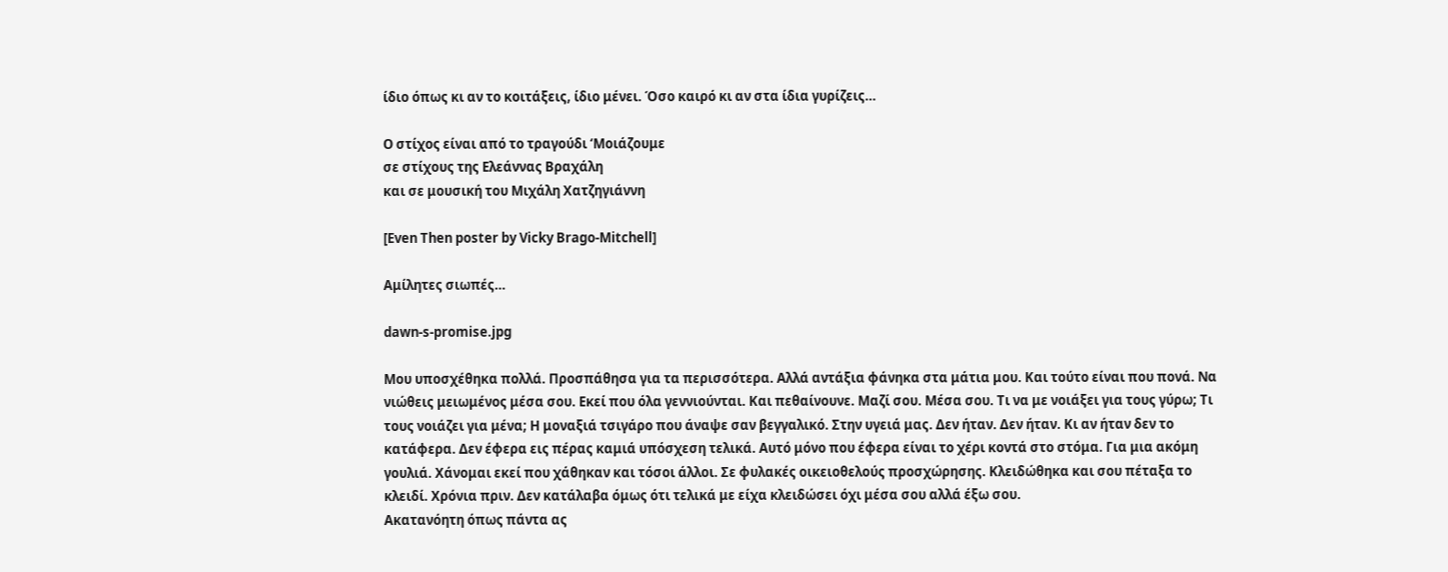ίδιο όπως κι αν το κοιτάξεις, ίδιο μένει. Όσο καιρό κι αν στα ίδια γυρίζεις…

Ο στίχος είναι από το τραγούδι ‘Μοιάζουμε
σε στίχους της Ελεάννας Βραχάλη
και σε μουσική του Μιχάλη Χατζηγιάννη

[Even Then poster by Vicky Brago-Mitchell]

Αμίλητες σιωπές…

dawn-s-promise.jpg

Μου υποσχέθηκα πολλά. Προσπάθησα για τα περισσότερα. Αλλά αντάξια φάνηκα στα μάτια μου. Και τούτο είναι που πονά. Να νιώθεις μειωμένος μέσα σου. Εκεί που όλα γεννιούνται. Και πεθαίνουνε. Μαζί σου. Μέσα σου. Τι να με νοιάξει για τους γύρω; Τι τους νοιάζει για μένα; Η μοναξιά τσιγάρο που άναψε σαν βεγγαλικό. Στην υγειά μας. Δεν ήταν. Δεν ήταν. Κι αν ήταν δεν το κατάφερα. Δεν έφερα εις πέρας καμιά υπόσχεση τελικά. Αυτό μόνο που έφερα είναι το χέρι κοντά στο στόμα. Για μια ακόμη γουλιά. Χάνομαι εκεί που χάθηκαν και τόσοι άλλοι. Σε φυλακές οικειοθελούς προσχώρησης. Κλειδώθηκα και σου πέταξα το κλειδί. Χρόνια πριν. Δεν κατάλαβα όμως ότι τελικά με είχα κλειδώσει όχι μέσα σου αλλά έξω σου.
Ακατανόητη όπως πάντα ας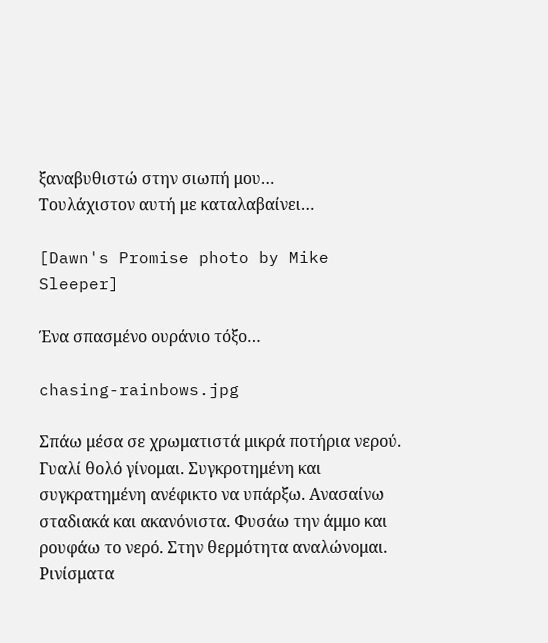ξαναβυθιστώ στην σιωπή μου…
Τουλάχιστον αυτή με καταλαβαίνει…

[Dawn's Promise photo by Mike Sleeper]

Ένα σπασμένο ουράνιο τόξο…

chasing-rainbows.jpg

Σπάω μέσα σε χρωματιστά μικρά ποτήρια νερού. Γυαλί θολό γίνομαι. Συγκροτημένη και συγκρατημένη ανέφικτο να υπάρξω. Ανασαίνω σταδιακά και ακανόνιστα. Φυσάω την άμμο και ρουφάω το νερό. Στην θερμότητα αναλώνομαι. Ρινίσματα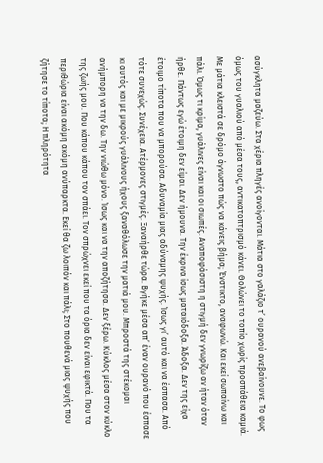ασύγκλητα μαζεύω. Στα χέρια πληγές ανοίγονται. Μάτια στο γαλάζιο τ’ ουρανού ανεβαίνουνε. Το φως όμως του γυαλιού από μέσα τους, αντικατοπτρισμό κάνει. Θολώνει το τοπίο χωρίς προσπάθεια καμιά. Με μάτια κλειστά σε δρόμο άγνωστο πώς να κάνεις βήμα; Ένστικτο, αναφωνώ. Και εκεί σωπαίνω και πάλι. Όμως τι κρίμα, γυάλινες είναι και οι σιωπές. Αναποφάσιστη η στιγμή δεν γνωρίζω αν ήταν όταν ήρθε. Πάντως εγώ έτοιμη δεν είμαι. Δεν ήμουνα. Την έκρινα ίσως ματαιόδοξα. Άδοξα. Δεν της είχα έτοιμο τίποτα που να μπορούσα. Αδυναμία μιας αδύναμης ψυχής. Ίσως γι’ αυτό και να έσπασα. Από τότε συνεχώς. Συνέχεια. Ατέρμονες στιγμές. Ξαναήρθε τώρα. Βγήκε μέσα απ’ έναν ουρανό που έσπασε κι αυτός και με μικρούς γυάλινους ήχους ξαναθόλωσε την ματιά μου. Μπροστά της στέκομαι ανήμπορη να την δω. Την νιώθω μόνο. Ίσως και να την αποζήτησα. Δεν ξέρω. Κύκλος μέσα στον κύκλο της ζωής μου. Που κάπου κάπου τον σπάει. Τον σπρώχνει εκεί που τα όρια δεν είναι εφικτά. Που τα περιθώρια είναι ακόμη ακόμη ανύπαρκτα. Εκεί θα ζω λοιπόν και πάλι; Στο πουθενά μιας ψυχής που ζήτησε το τίποτα; Η πληρότητα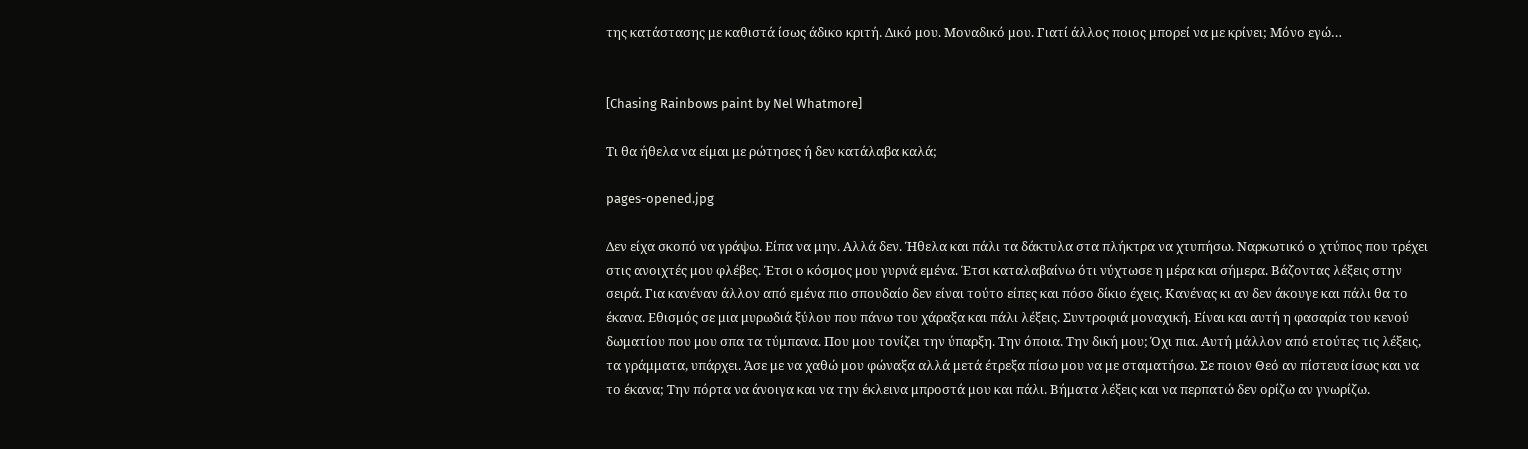της κατάστασης με καθιστά ίσως άδικο κριτή. Δικό μου. Μοναδικό μου. Γιατί άλλος ποιος μπορεί να με κρίνει; Μόνο εγώ…


[Chasing Rainbows paint by Nel Whatmore]

Τι θα ήθελα να είμαι με ρώτησες ή δεν κατάλαβα καλά;

pages-opened.jpg

Δεν είχα σκοπό να γράψω. Είπα να μην. Αλλά δεν. Ήθελα και πάλι τα δάκτυλα στα πλήκτρα να χτυπήσω. Ναρκωτικό ο χτύπος που τρέχει στις ανοιχτές μου φλέβες. Έτσι ο κόσμος μου γυρνά εμένα. Έτσι καταλαβαίνω ότι νύχτωσε η μέρα και σήμερα. Βάζοντας λέξεις στην σειρά. Για κανέναν άλλον από εμένα πιο σπουδαίο δεν είναι τούτο είπες και πόσο δίκιο έχεις. Κανένας κι αν δεν άκουγε και πάλι θα το έκανα. Εθισμός σε μια μυρωδιά ξύλου που πάνω του χάραξα και πάλι λέξεις. Συντροφιά μοναχική. Είναι και αυτή η φασαρία του κενού δωματίου που μου σπα τα τύμπανα. Που μου τονίζει την ύπαρξη. Την όποια. Την δική μου; Όχι πια. Αυτή μάλλον από ετούτες τις λέξεις, τα γράμματα, υπάρχει. Άσε με να χαθώ μου φώναξα αλλά μετά έτρεξα πίσω μου να με σταματήσω. Σε ποιον Θεό αν πίστευα ίσως και να το έκανα; Την πόρτα να άνοιγα και να την έκλεινα μπροστά μου και πάλι. Βήματα λέξεις και να περπατώ δεν ορίζω αν γνωρίζω.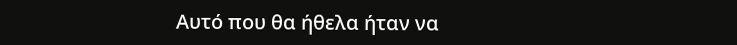Αυτό που θα ήθελα ήταν να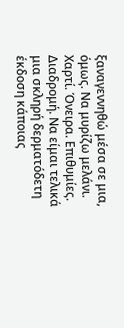ξαναγεννηθώ μέσα σε μια, όμως. Να μυρίζω μελάνι. Χαρτί. Όνειρα. Επιθυμίες. Διαδρομή. Να είμαι τελικά μια σκληρή δερματόδετη έκδοση κάποιας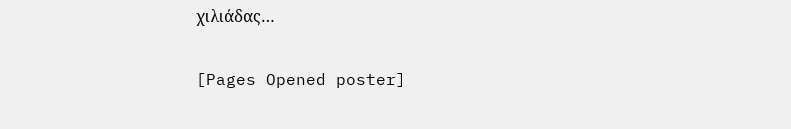χιλιάδας…

[Pages Opened poster]